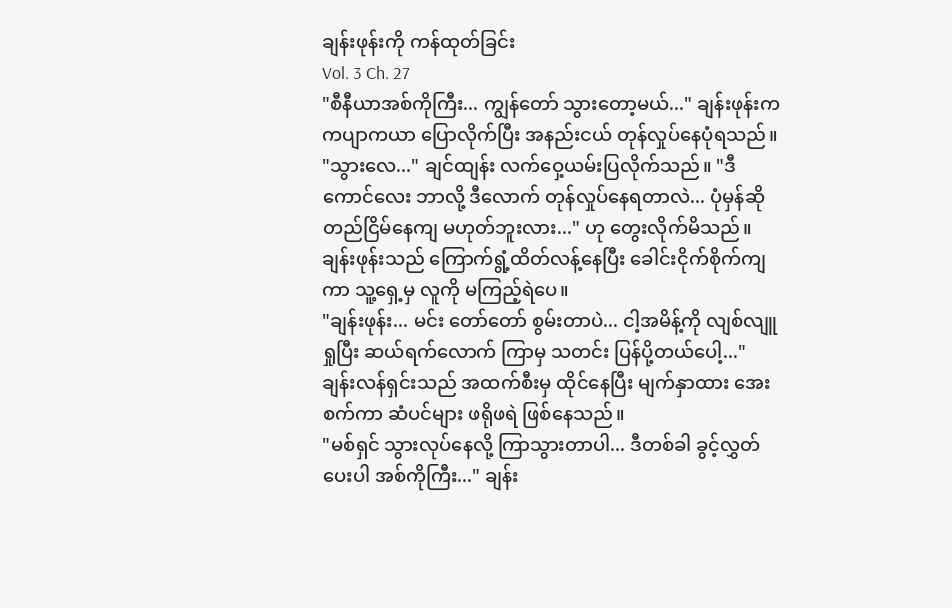ချန်းဖုန်းကို ကန်ထုတ်ခြင်း
Vol. 3 Ch. 27
"စီနီယာအစ်ကိုကြီး... ကျွန်တော် သွားတော့မယ်..." ချန်းဖုန်းက ကပျာကယာ ပြောလိုက်ပြီး အနည်းငယ် တုန်လှုပ်နေပုံရသည်။
"သွားလေ..." ချင်ထျန်း လက်ဝှေ့ယမ်းပြလိုက်သည်။ "ဒီကောင်လေး ဘာလို့ ဒီလောက် တုန်လှုပ်နေရတာလဲ... ပုံမှန်ဆို တည်ငြိမ်နေကျ မဟုတ်ဘူးလား..." ဟု တွေးလိုက်မိသည်။
ချန်းဖုန်းသည် ကြောက်ရွံ့ထိတ်လန့်နေပြီး ခေါင်းငိုက်စိုက်ကျကာ သူ့ရှေ့မှ လူကို မကြည့်ရဲပေ။
"ချန်းဖုန်း... မင်း တော်တော် စွမ်းတာပဲ... ငါ့အမိန့်ကို လျစ်လျူရှုပြီး ဆယ်ရက်လောက် ကြာမှ သတင်း ပြန်ပို့တယ်ပေါ့..." ချန်းလန်ရှင်းသည် အထက်စီးမှ ထိုင်နေပြီး မျက်နှာထား အေးစက်ကာ ဆံပင်များ ဖရိုဖရဲ ဖြစ်နေသည်။
"မစ်ရှင် သွားလုပ်နေလို့ ကြာသွားတာပါ... ဒီတစ်ခါ ခွင့်လွှတ်ပေးပါ အစ်ကိုကြီး..." ချန်း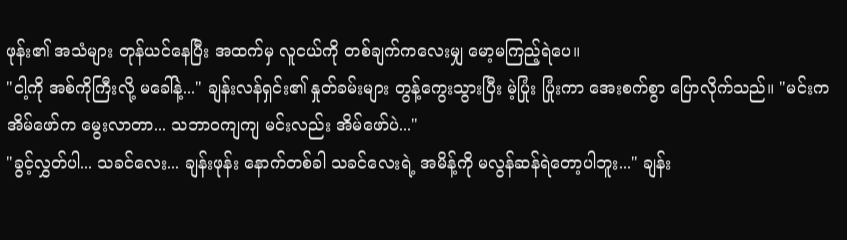ဖုန်း၏ အသံများ တုန်ယင်နေပြီး အထက်မှ လူငယ်ကို တစ်ချက်ကလေးမျှ မော့မကြည့်ရဲပေ။
"ငါ့ကို အစ်ကိုကြီးလို့ မခေါ်နဲ့..." ချန်းလန်ရှင်း၏ နှုတ်ခမ်းများ တွန့်ကွေးသွားပြီး မဲ့ပြုံး ပြုံးကာ အေးစက်စွာ ပြောလိုက်သည်။ "မင်းက အိမ်ဖော်က မွေးလာတာ... သဘာဝကျကျ မင်းလည်း အိမ်ဖော်ပဲ..."
"ခွင့်လွှတ်ပါ... သခင်လေး... ချန်းဖုန်း နောက်တစ်ခါ သခင်လေးရဲ့ အမိန့်ကို မလွန်ဆန်ရဲတော့ပါဘူး..." ချန်း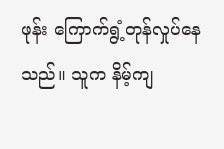ဖုန်း ကြောက်ရွံ့တုန်လှုပ်နေသည်။ သူက နိမ့်ကျ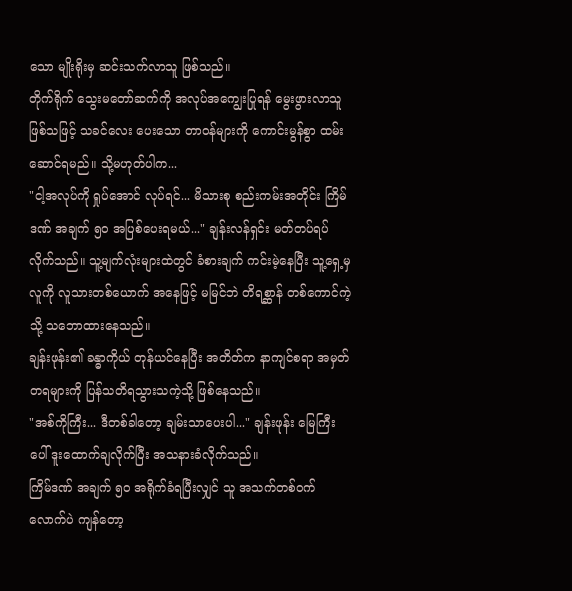သော မျိုးရိုးမှ ဆင်းသက်လာသူ ဖြစ်သည်။
တိုက်ရိုက် သွေးမတော်ဆက်ကို အလုပ်အကျွေးပြုရန် မွေးဖွားလာသူ ဖြစ်သဖြင့် သခင်လေး ပေးသော တာဝန်များကို ကောင်းမွန်စွာ ထမ်းဆောင်ရမည်။ သို့မဟုတ်ပါက...
"ငါ့အလုပ်ကို ရှုပ်အောင် လုပ်ရင်... မိသားစု စည်းကမ်းအတိုင်း ကြိမ်ဒဏ် အချက် ၅၀ အပြစ်ပေးရမယ်..." ချန်းလန်ရှင်း မတ်တပ်ရပ်လိုက်သည်။ သူ့မျက်လုံးများထဲတွင် ခံစားချက် ကင်းမဲ့နေပြီး သူ့ရှေ့မှ လူကို လူသားတစ်ယောက် အနေဖြင့် မမြင်ဘဲ တိရစ္ဆာန် တစ်ကောင်ကဲ့သို့ သဘောထားနေသည်။
ချန်းဖုန်း၏ ခန္ဓာကိုယ် တုန်ယင်နေပြီး အတိတ်က နာကျင်စရာ အမှတ်တရများကို ပြန်သတိရသွားသကဲ့သို့ ဖြစ်နေသည်။
"အစ်ကိုကြီး... ဒီတစ်ခါတော့ ချမ်းသာပေးပါ..." ချန်းဖုန်း မြေကြီးပေါ် ဒူးထောက်ချလိုက်ပြီး အသနားခံလိုက်သည်။
ကြိမ်ဒဏ် အချက် ၅၀ အရိုက်ခံရပြီးလျှင် သူ အသက်တစ်ဝက်လောက်ပဲ ကျန်တော့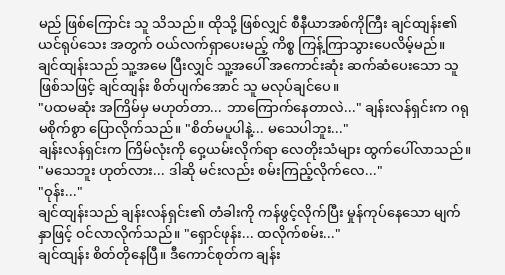မည် ဖြစ်ကြောင်း သူ သိသည်။ ထိုသို့ ဖြစ်လျှင် စီနီယာအစ်ကိုကြီး ချင်ထျန်း၏ ယင်ရုပ်သေး အတွက် ဝယ်လက်ရှာပေးမည့် ကိစ္စ ကြန့်ကြာသွားပေလိမ့်မည်။
ချင်ထျန်းသည် သူ့အမေ ပြီးလျှင် သူ့အပေါ် အကောင်းဆုံး ဆက်ဆံပေးသော သူ ဖြစ်သဖြင့် ချင်ထျန်း စိတ်ပျက်အောင် သူ မလုပ်ချင်ပေ။
"ပထမဆုံး အကြိမ်မှ မဟုတ်တာ... ဘာကြောက်နေတာလဲ..." ချန်းလန်ရှင်းက ဂရုမစိုက်စွာ ပြောလိုက်သည်။ "စိတ်မပူပါနဲ့... မသေပါဘူး..."
ချန်းလန်ရှင်းက ကြိမ်လုံးကို ဝှေ့ယမ်းလိုက်ရာ လေတိုးသံများ ထွက်ပေါ်လာသည်။
"မသေဘူး ဟုတ်လား... ဒါဆို မင်းလည်း စမ်းကြည့်လိုက်လေ..."
"ဝုန်း..."
ချင်ထျန်းသည် ချန်းလန်ရှင်း၏ တံခါးကို ကန်ဖွင့်လိုက်ပြီး မှုန်ကုပ်နေသော မျက်နှာဖြင့် ဝင်လာလိုက်သည်။ "ရှောင်ဖုန်း... ထလိုက်စမ်း..."
ချင်ထျန်း စိတ်တိုနေပြီ။ ဒီကောင်စုတ်က ချန်း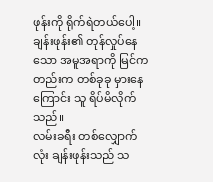ဖုန်းကို ရိုက်ရဲတယ်ပေါ့။
ချန်းဖုန်း၏ တုန်လှုပ်နေသော အမူအရာကို မြင်ကတည်းက တစ်ခုခု မှားနေကြောင်း သူ ရိပ်မိလိုက်သည်။
လမ်းခရီး တစ်လျှောက်လုံး ချန်းဖုန်းသည် သ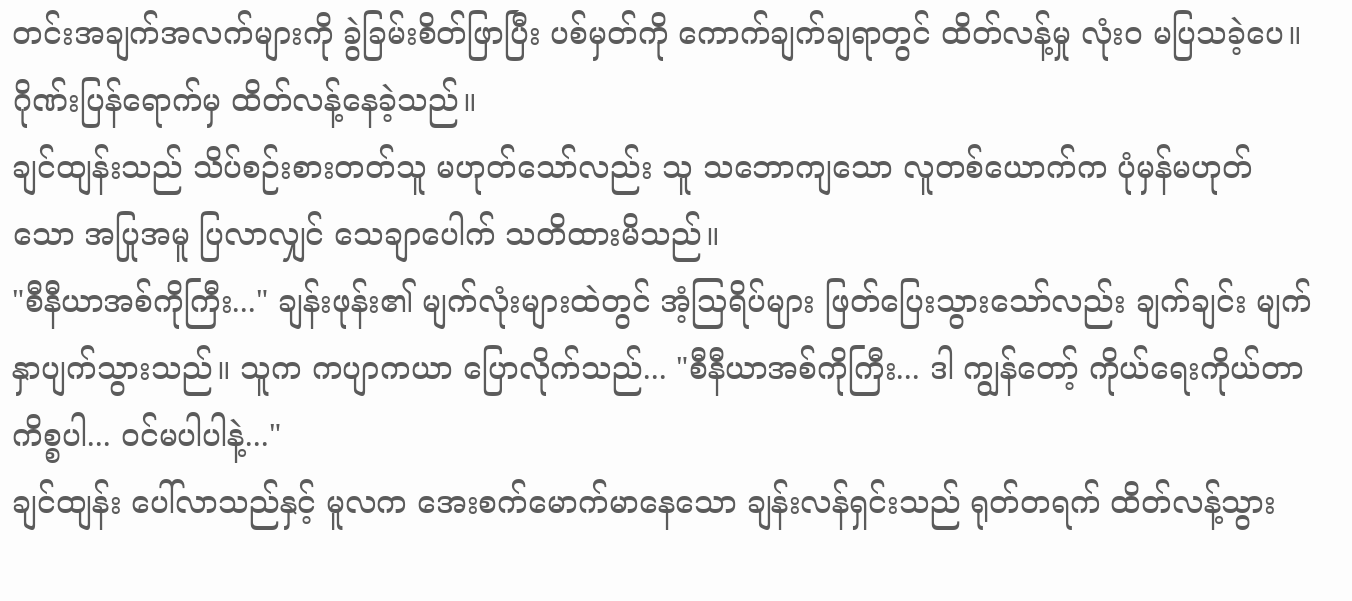တင်းအချက်အလက်များကို ခွဲခြမ်းစိတ်ဖြာပြီး ပစ်မှတ်ကို ကောက်ချက်ချရာတွင် ထိတ်လန့်မှု လုံးဝ မပြသခဲ့ပေ။
ဂိုဏ်းပြန်ရောက်မှ ထိတ်လန့်နေခဲ့သည်။
ချင်ထျန်းသည် သိပ်စဉ်းစားတတ်သူ မဟုတ်သော်လည်း သူ သဘောကျသော လူတစ်ယောက်က ပုံမှန်မဟုတ်သော အပြုအမူ ပြလာလျှင် သေချာပေါက် သတိထားမိသည်။
"စီနီယာအစ်ကိုကြီး..." ချန်းဖုန်း၏ မျက်လုံးများထဲတွင် အံ့ဩရိပ်များ ဖြတ်ပြေးသွားသော်လည်း ချက်ချင်း မျက်နှာပျက်သွားသည်။ သူက ကပျာကယာ ပြောလိုက်သည်... "စီနီယာအစ်ကိုကြီး... ဒါ ကျွန်တော့် ကိုယ်ရေးကိုယ်တာ ကိစ္စပါ... ဝင်မပါပါနဲ့..."
ချင်ထျန်း ပေါ်လာသည်နှင့် မူလက အေးစက်မောက်မာနေသော ချန်းလန်ရှင်းသည် ရုတ်တရက် ထိတ်လန့်သွား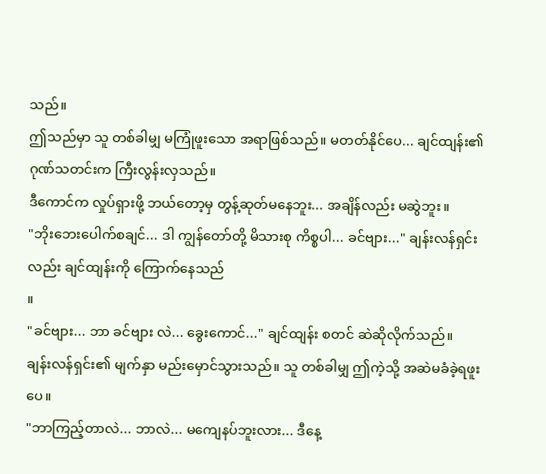သည်။
ဤသည်မှာ သူ တစ်ခါမျှ မကြုံဖူးသော အရာဖြစ်သည်။ မတတ်နိုင်ပေ... ချင်ထျန်း၏ ဂုဏ်သတင်းက ကြီးလွန်းလှသည်။
ဒီကောင်က လှုပ်ရှားဖို့ ဘယ်တော့မှ တွန့်ဆုတ်မနေဘူး... အချိန်လည်း မဆွဲဘူး။
"ဘိုးဘေးပေါက်စချင်... ဒါ ကျွန်တော်တို့ မိသားစု ကိစ္စပါ... ခင်ဗျား..." ချန်းလန်ရှင်းလည်း ချင်ထျန်းကို ကြောက်နေသည်
။
"ခင်ဗျား... ဘာ ခင်ဗျား လဲ... ခွေးကောင်..." ချင်ထျန်း စတင် ဆဲဆိုလိုက်သည်။
ချန်းလန်ရှင်း၏ မျက်နှာ မည်းမှောင်သွားသည်။ သူ တစ်ခါမျှ ဤကဲ့သို့ အဆဲမခံခဲ့ရဖူးပေ။
"ဘာကြည့်တာလဲ... ဘာလဲ... မကျေနပ်ဘူးလား... ဒီနေ့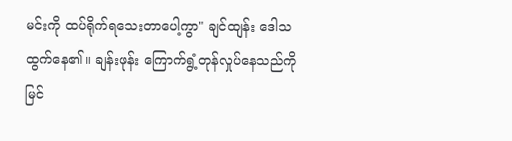မင်းကို ထပ်ရိုက်ရသေးတာပေါ့ကွာ" ချင်ထျန်း ဒေါသထွက်နေ၏။ ချန်းဖုန်း ကြောက်ရွံ့တုန်လှုပ်နေသည်ကို မြင်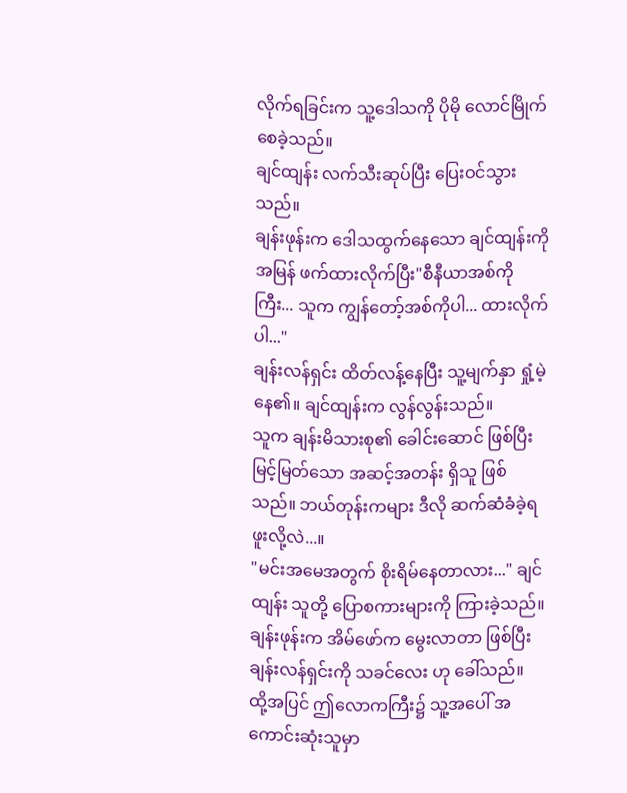လိုက်ရခြင်းက သူ့ဒေါသကို ပိုမို လောင်မြိုက်စေခဲ့သည်။
ချင်ထျန်း လက်သီးဆုပ်ပြီး ပြေးဝင်သွားသည်။
ချန်းဖုန်းက ဒေါသထွက်နေသော ချင်ထျန်းကို အမြန် ဖက်ထားလိုက်ပြီး"စီနီယာအစ်ကိုကြီး... သူက ကျွန်တော့်အစ်ကိုပါ... ထားလိုက်ပါ..."
ချန်းလန်ရှင်း ထိတ်လန့်နေပြီး သူ့မျက်နှာ ရှုံ့မဲ့နေ၏။ ချင်ထျန်းက လွန်လွန်းသည်။
သူက ချန်းမိသားစု၏ ခေါင်းဆောင် ဖြစ်ပြီး မြင့်မြတ်သော အဆင့်အတန်း ရှိသူ ဖြစ်သည်။ ဘယ်တုန်းကများ ဒီလို ဆက်ဆံခံခဲ့ရဖူးလို့လဲ...။
"မင်းအမေအတွက် စိုးရိမ်နေတာလား..." ချင်ထျန်း သူတို့ ပြောစကားများကို ကြားခဲ့သည်။ ချန်းဖုန်းက အိမ်ဖော်က မွေးလာတာ ဖြစ်ပြီး ချန်းလန်ရှင်းကို သခင်လေး ဟု ခေါ်သည်။
ထို့အပြင် ဤလောကကြီး၌ သူ့အပေါ် အကောင်းဆုံးသူမှာ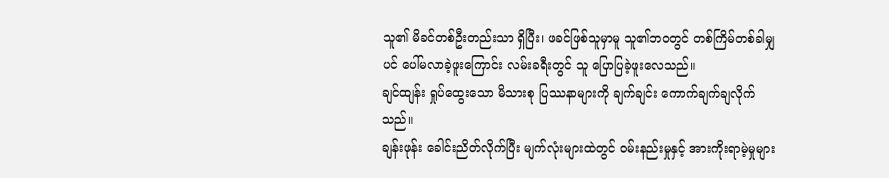သူ၏ မိခင်တစ်ဦးတည်းသာ ရှိပြီး၊ ဖခင်ဖြစ်သူမှာမူ သူ၏ဘဝတွင် တစ်ကြိမ်တစ်ခါမျှပင် ပေါ်မလာခဲ့ဖူးကြောင်း လမ်းခရီးတွင် သူ ပြောပြခဲ့ဖူးလေသည်။
ချင်ထျန်း ရှုပ်ထွေးသော မိသားစု ပြဿနာများကို ချက်ချင်း ကောက်ချက်ချလိုက်သည်။
ချန်းဖုန်း ခေါင်းညိတ်လိုက်ပြီး မျက်လုံးများထဲတွင် ဝမ်းနည်းမှုနှင့် အားကိုးရာမဲ့မှုများ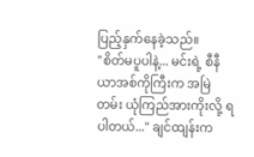ပြည့်နှက်နေခဲ့သည်။
"စိတ်မပူပါနဲ့... မင်းရဲ့ စီနီယာအစ်ကိုကြီးက အမြဲတမ်း ယုံကြည်အားကိုးလို့ ရပါတယ်..." ချင်ထျန်းက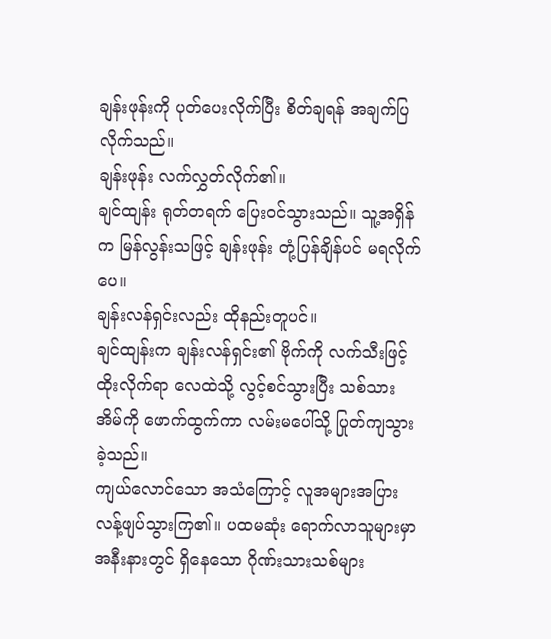ချန်းဖုန်းကို ပုတ်ပေးလိုက်ပြီး စိတ်ချရန် အချက်ပြလိုက်သည်။
ချန်းဖုန်း လက်လွှတ်လိုက်၏။
ချင်ထျန်း ရုတ်တရက် ပြေးဝင်သွားသည်။ သူ့အရှိန်က မြန်လွန်းသဖြင့် ချန်းဖုန်း တုံ့ပြန်ချိန်ပင် မရလိုက်ပေ။
ချန်းလန်ရှင်းလည်း ထိုနည်းတူပင်။
ချင်ထျန်းက ချန်းလန်ရှင်း၏ ဗိုက်ကို လက်သီးဖြင့် ထိုးလိုက်ရာ လေထဲသို့ လွင့်စင်သွားပြီး သစ်သားအိမ်ကို ဖောက်ထွက်ကာ လမ်းမပေါ်သို့ ပြုတ်ကျသွားခဲ့သည်။
ကျယ်လောင်သော အသံကြောင့် လူအများအပြား လန့်ဖျပ်သွားကြ၏။ ပထမဆုံး ရောက်လာသူများမှာ အနီးနားတွင် ရှိနေသော ဂိုဏ်းသားသစ်များ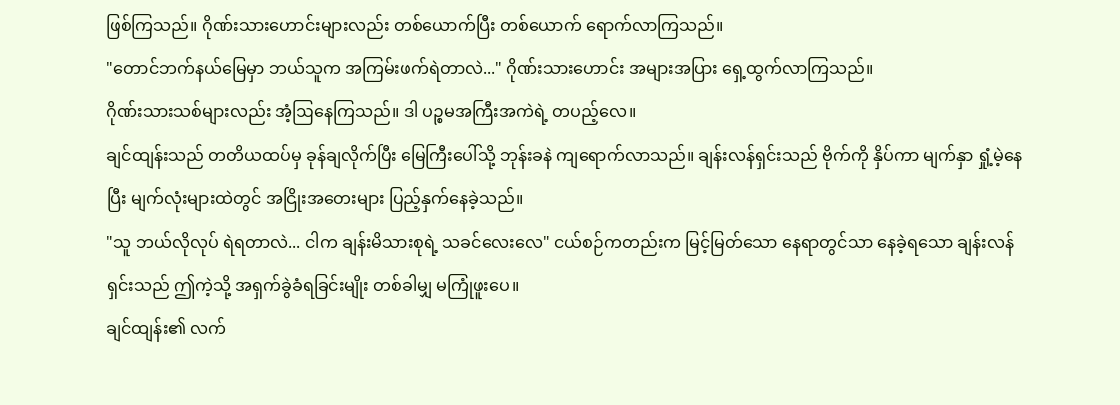ဖြစ်ကြသည်။ ဂိုဏ်းသားဟောင်းများလည်း တစ်ယောက်ပြီး တစ်ယောက် ရောက်လာကြသည်။
"တောင်ဘက်နယ်မြေမှာ ဘယ်သူက အကြမ်းဖက်ရဲတာလဲ..." ဂိုဏ်းသားဟောင်း အများအပြား ရှေ့ထွက်လာကြသည်။
ဂိုဏ်းသားသစ်များလည်း အံ့ဩနေကြသည်။ ဒါ ပဉ္စမအကြီးအကဲရဲ့ တပည့်လေ။
ချင်ထျန်းသည် တတိယထပ်မှ ခုန်ချလိုက်ပြီး မြေကြီးပေါ်သို့ ဘုန်းခနဲ ကျရောက်လာသည်။ ချန်းလန်ရှင်းသည် ဗိုက်ကို နှိပ်ကာ မျက်နှာ ရှုံ့မဲ့နေပြီး မျက်လုံးများထဲတွင် အငြိုးအတေးများ ပြည့်နှက်နေခဲ့သည်။
"သူ ဘယ်လိုလုပ် ရဲရတာလဲ... ငါက ချန်းမိသားစုရဲ့ သခင်လေးလေ" ငယ်စဉ်ကတည်းက မြင့်မြတ်သော နေရာတွင်သာ နေခဲ့ရသော ချန်းလန်ရှင်းသည် ဤကဲ့သို့ အရှက်ခွဲခံရခြင်းမျိုး တစ်ခါမျှ မကြုံဖူးပေ။
ချင်ထျန်း၏ လက်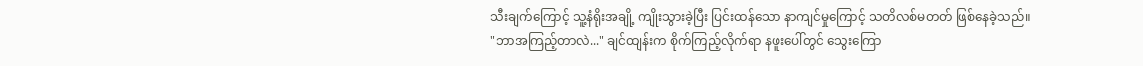သီးချက်ကြောင့် သူ့နံရိုးအချို့ ကျိုးသွားခဲ့ပြီး ပြင်းထန်သော နာကျင်မှုကြောင့် သတိလစ်မတတ် ဖြစ်နေခဲ့သည်။
"ဘာအကြည့်တာလဲ..." ချင်ထျန်းက စိုက်ကြည့်လိုက်ရာ နဖူးပေါ်တွင် သွေးကြော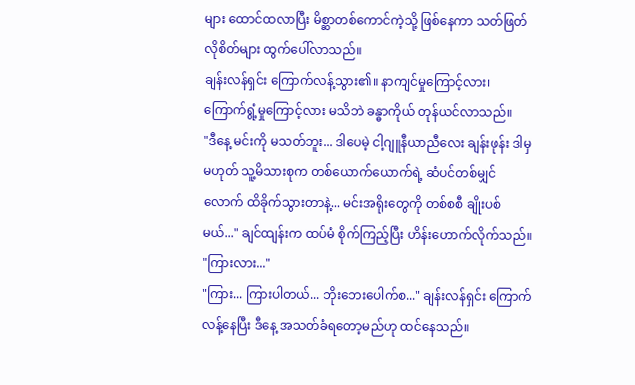များ ထောင်ထလာပြီး မိစ္ဆာတစ်ကောင်ကဲ့သို့ ဖြစ်နေကာ သတ်ဖြတ်လိုစိတ်များ ထွက်ပေါ်လာသည်။
ချန်းလန်ရှင်း ကြောက်လန့်သွား၏။ နာကျင်မှုကြောင့်လား၊ ကြောက်ရွံ့မှုကြောင့်လား မသိဘဲ ခန္ဓာကိုယ် တုန်ယင်လာသည်။
"ဒီနေ့ မင်းကို မသတ်ဘူး... ဒါပေမဲ့ ငါ့ဂျူနီယာညီလေး ချန်းဖုန်း ဒါမှမဟုတ် သူ့မိသားစုက တစ်ယောက်ယောက်ရဲ့ ဆံပင်တစ်မျှင်လောက် ထိခိုက်သွားတာနဲ့... မင်းအရိုးတွေကို တစ်စစီ ချိုးပစ်မယ်..." ချင်ထျန်းက ထပ်မံ စိုက်ကြည့်ပြီး ဟိန်းဟောက်လိုက်သည်။
"ကြားလား..."
"ကြား... ကြားပါတယ်... ဘိုးဘေးပေါက်စ..." ချန်းလန်ရှင်း ကြောက်လန့်နေပြီး ဒီနေ့ အသတ်ခံရတော့မည်ဟု ထင်နေသည်။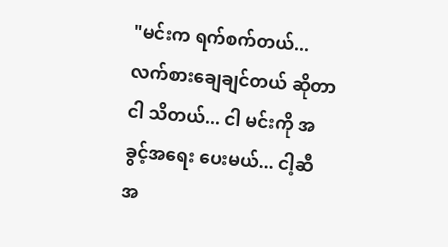"မင်းက ရက်စက်တယ်... လက်စားချေချင်တယ် ဆိုတာ ငါ သိတယ်... ငါ မင်းကို အခွင့်အရေး ပေးမယ်... ငါ့ဆီ အ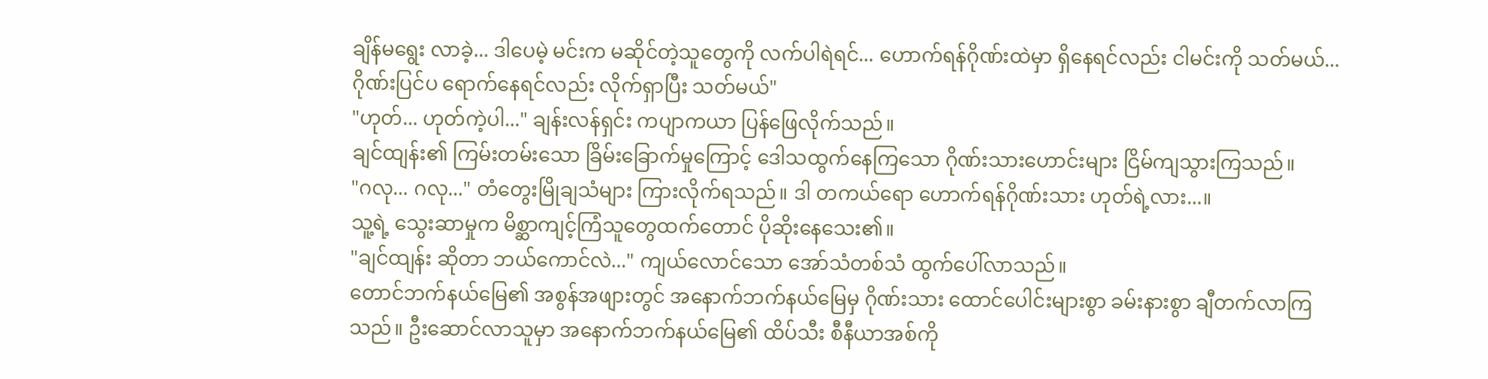ချိန်မရွေး လာခဲ့... ဒါပေမဲ့ မင်းက မဆိုင်တဲ့သူတွေကို လက်ပါရဲရင်... ဟောက်ရန်ဂိုဏ်းထဲမှာ ရှိနေရင်လည်း ငါမင်းကို သတ်မယ်... ဂိုဏ်းပြင်ပ ရောက်နေရင်လည်း လိုက်ရှာပြီး သတ်မယ်"
"ဟုတ်... ဟုတ်ကဲ့ပါ..." ချန်းလန်ရှင်း ကပျာကယာ ပြန်ဖြေလိုက်သည်။
ချင်ထျန်း၏ ကြမ်းတမ်းသော ခြိမ်းခြောက်မှုကြောင့် ဒေါသထွက်နေကြသော ဂိုဏ်းသားဟောင်းများ ငြိမ်ကျသွားကြသည်။
"ဂလု... ဂလု..." တံတွေးမြိုချသံများ ကြားလိုက်ရသည်။ ဒါ တကယ်ရော ဟောက်ရန်ဂိုဏ်းသား ဟုတ်ရဲ့လား...။
သူ့ရဲ့ သွေးဆာမှုက မိစ္ဆာကျင့်ကြံသူတွေထက်တောင် ပိုဆိုးနေသေး၏။
"ချင်ထျန်း ဆိုတာ ဘယ်ကောင်လဲ..." ကျယ်လောင်သော အော်သံတစ်သံ ထွက်ပေါ်လာသည်။
တောင်ဘက်နယ်မြေ၏ အစွန်အဖျားတွင် အနောက်ဘက်နယ်မြေမှ ဂိုဏ်းသား ထောင်ပေါင်းများစွာ ခမ်းနားစွာ ချီတက်လာကြသည်။ ဦးဆောင်လာသူမှာ အနောက်ဘက်နယ်မြေ၏ ထိပ်သီး စီနီယာအစ်ကို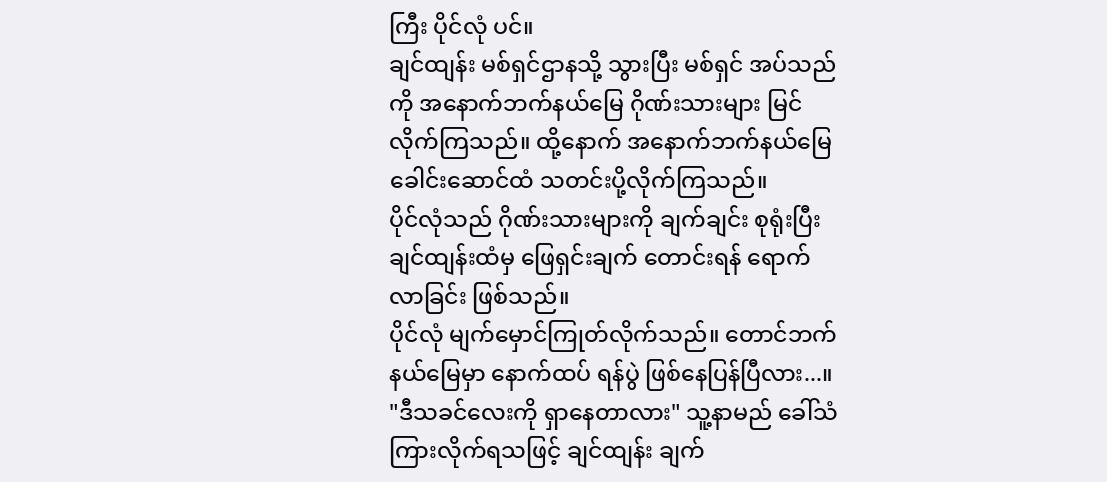ကြီး ပိုင်လုံ ပင်။
ချင်ထျန်း မစ်ရှင်ဌာနသို့ သွားပြီး မစ်ရှင် အပ်သည်ကို အနောက်ဘက်နယ်မြေ ဂိုဏ်းသားများ မြင်လိုက်ကြသည်။ ထို့နောက် အနောက်ဘက်နယ်မြေ ခေါင်းဆောင်ထံ သတင်းပို့လိုက်ကြသည်။
ပိုင်လုံသည် ဂိုဏ်းသားများကို ချက်ချင်း စုရုံးပြီး ချင်ထျန်းထံမှ ဖြေရှင်းချက် တောင်းရန် ရောက်လာခြင်း ဖြစ်သည်။
ပိုင်လုံ မျက်မှောင်ကြုတ်လိုက်သည်။ တောင်ဘက်နယ်မြေမှာ နောက်ထပ် ရန်ပွဲ ဖြစ်နေပြန်ပြီလား...။
"ဒီသခင်လေးကို ရှာနေတာလား" သူ့နာမည် ခေါ်သံ ကြားလိုက်ရသဖြင့် ချင်ထျန်း ချက်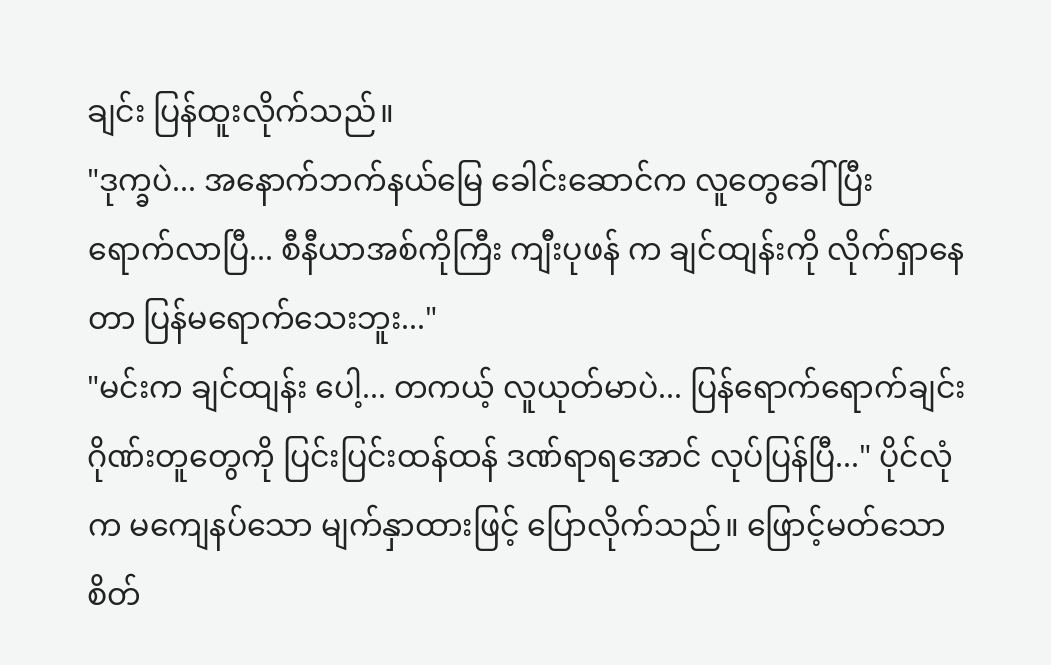ချင်း ပြန်ထူးလိုက်သည်။
"ဒုက္ခပဲ... အနောက်ဘက်နယ်မြေ ခေါင်းဆောင်က လူတွေခေါ်ပြီး ရောက်လာပြီ... စီနီယာအစ်ကိုကြီး ကျီးပုဖန် က ချင်ထျန်းကို လိုက်ရှာနေတာ ပြန်မရောက်သေးဘူး..."
"မင်းက ချင်ထျန်း ပေါ့... တကယ့် လူယုတ်မာပဲ... ပြန်ရောက်ရောက်ချင်း ဂိုဏ်းတူတွေကို ပြင်းပြင်းထန်ထန် ဒဏ်ရာရအောင် လုပ်ပြန်ပြီ..." ပိုင်လုံက မကျေနပ်သော မျက်နှာထားဖြင့် ပြောလိုက်သည်။ ဖြောင့်မတ်သော စိတ်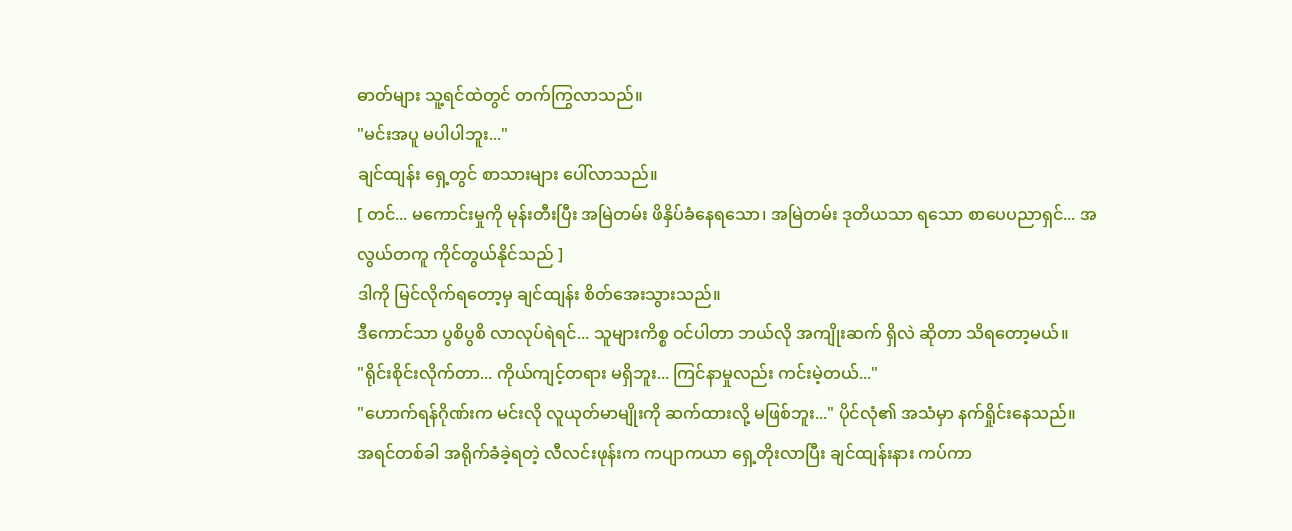ဓာတ်များ သူ့ရင်ထဲတွင် တက်ကြွလာသည်။
"မင်းအပူ မပါပါဘူး..."
ချင်ထျန်း ရှေ့တွင် စာသားများ ပေါ်လာသည်။
[ တင်... မကောင်းမှုကို မုန်းတီးပြီး အမြဲတမ်း ဖိနှိပ်ခံနေရသော၊ အမြဲတမ်း ဒုတိယသာ ရသော စာပေပညာရှင်... အလွယ်တကူ ကိုင်တွယ်နိုင်သည် ]
ဒါကို မြင်လိုက်ရတော့မှ ချင်ထျန်း စိတ်အေးသွားသည်။
ဒီကောင်သာ ပွစိပွစိ လာလုပ်ရဲရင်... သူများကိစ္စ ဝင်ပါတာ ဘယ်လို အကျိုးဆက် ရှိလဲ ဆိုတာ သိရတော့မယ်။
"ရိုင်းစိုင်းလိုက်တာ... ကိုယ်ကျင့်တရား မရှိဘူး... ကြင်နာမှုလည်း ကင်းမဲ့တယ်..."
"ဟောက်ရန်ဂိုဏ်းက မင်းလို လူယုတ်မာမျိုးကို ဆက်ထားလို့ မဖြစ်ဘူး..." ပိုင်လုံ၏ အသံမှာ နက်ရှိုင်းနေသည်။
အရင်တစ်ခါ အရိုက်ခံခဲ့ရတဲ့ လီလင်းဖုန်းက ကပျာကယာ ရှေ့တိုးလာပြီး ချင်ထျန်းနား ကပ်ကာ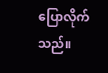ပြောလိုက်သည်။